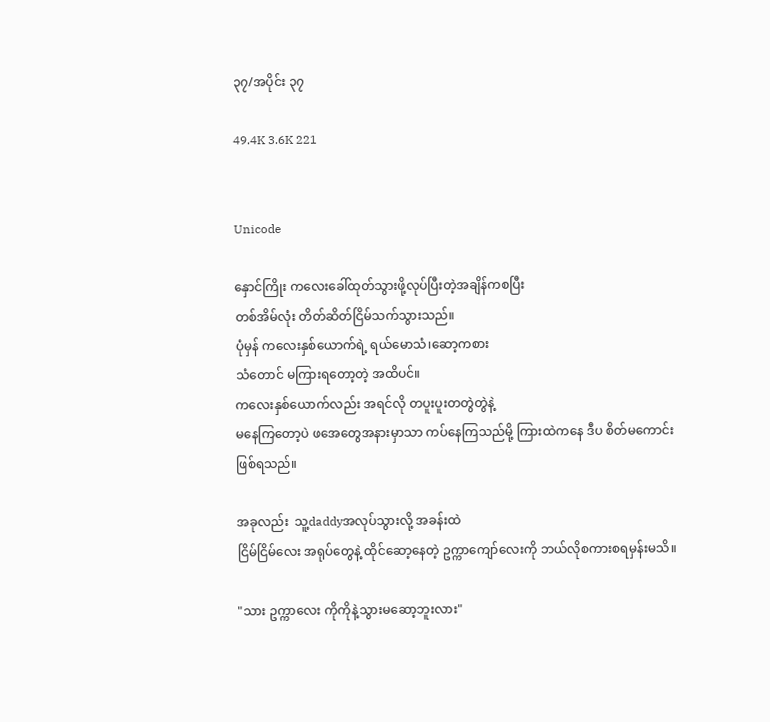၃၇/အပိုင်း ၃၇

49.4K 3.6K 221


Unicode

နှောင်ကြိုး ကလေးခေါ်ထုတ်သွားဖို့လုပ်ပြီးတဲ့အချိန်ကစပြီး
တစ်အိမ်လုံး တိတ်ဆိတ်ငြိမ်သက်သွားသည်။
ပုံမှန် ကလေးနှစ်ယောက်ရဲ့ ရယ်မောသံ၊ဆော့ကစား
သံတောင် မကြားရတော့တဲ့ အထိပင်။
ကလေးနှစ်ယောက်လည်း အရင်လို တပူးပူးတတွဲတွဲနဲ့
မနေကြတော့ပဲ ဖအေတွေအနားမှာသာ ကပ်နေကြသည်မို့ ကြားထဲကနေ ဒီပ စိတ်မကောင်း
ဖြစ်ရသည်။

အခုလည်း  သူ့daddyအလုပ်သွားလို့ အခန်းထဲ
ငြိမ်ငြိမ်လေး အရုပ်တွေနဲ့ ထိုင်ဆော့နေတဲ့ ဥက္ကာကျော်လေးကို ဘယ်လိုစကားစရမှန်းမသိ။

"သား ဥက္ကာလေး ကိုကိုနဲ့သွားမဆော့ဘူးလား"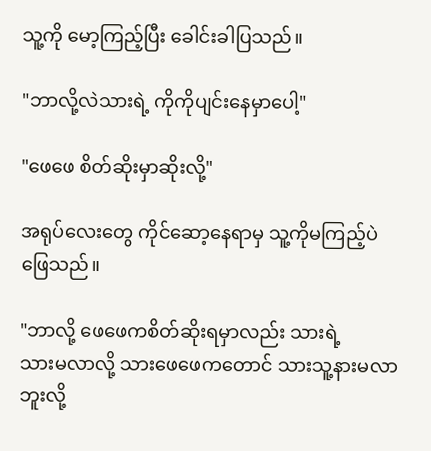သူ့ကို မော့ကြည့်ပြီး ခေါင်းခါပြသည်။

"ဘာလို့လဲသားရဲ့ ကိုကိုပျင်းနေမှာပေါ့"

"ဖေဖေ စိတ်ဆိုးမှာဆိုးလို့"

အရုပ်လေးတွေ ကိုင်ဆော့နေရာမှ သူ့ကိုမကြည့်ပဲ ဖြေသည်။

"ဘာလို့ ဖေဖေကစိတ်ဆိုးရမှာလည်း သားရဲ့
သားမလာလို့ သားဖေဖေကတောင် သားသူ့နားမလာ
ဘူးလို့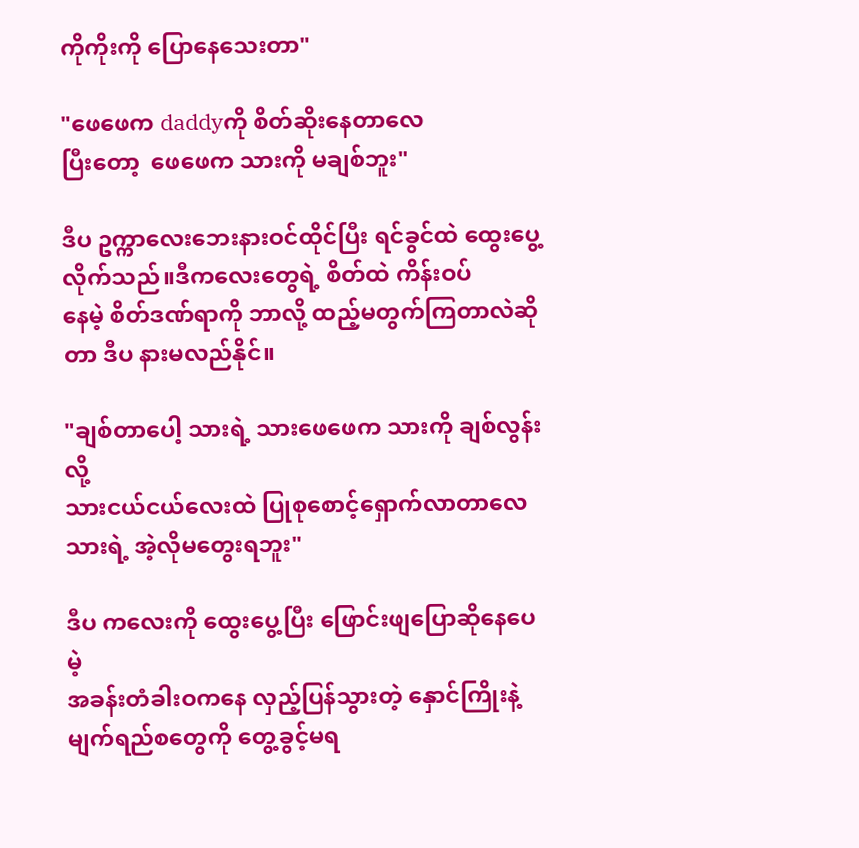ကိုကိုးကို ပြောနေသေးတာ"

"ဖေဖေက daddyကို စိတ်ဆိုးနေတာလေ
ပြီးတော့  ဖေဖေက သားကို မချစ်ဘူး"

ဒီပ ဥက္ကာလေးဘေးနားဝင်ထိုင်ပြီး ရင်ခွင်ထဲ ထွေးပွေ့လိုက်သည်။ဒီကလေးတွေရဲ့ စိတ်ထဲ ကိန်းဝပ်
နေမဲ့ စိတ်ဒဏ်ရာကို ဘာလို့ ထည့်မတွက်ကြတာလဲဆို
တာ ဒီပ နားမလည်နိုင်။

"ချစ်တာပေါ့ သားရဲ့ သားဖေဖေက သားကို ချစ်လွန်းလို့
သားငယ်ငယ်လေးထဲ ပြုစုစောင့်ရှောက်လာတာလေ
သားရဲ့ အဲ့လိုမတွေးရဘူး"

ဒီပ ကလေးကို ထွေးပွေ့ပြီး ဖြောင်းဖျပြောဆိုနေပေမဲ့
အခန်းတံခါးဝကနေ လှည့်ပြန်သွားတဲ့ နှောင်ကြိုးနဲ့
မျက်ရည်စတွေကို တွေ့ခွင့်မရ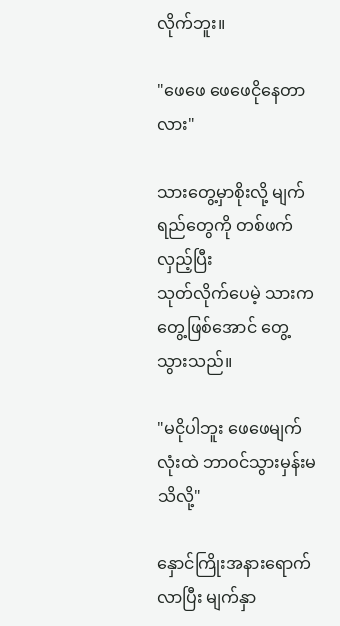လိုက်ဘူး။

"ဖေဖေ ဖေဖေငိုနေတာလား"

သားတွေ့မှာစိုးလို့ မျက်ရည်တွေကို တစ်ဖက်လှည့်ပြီး
သုတ်လိုက်ပေမဲ့ သားက တွေ့ဖြစ်အောင် တွေ့သွားသည်။

"မငိုပါဘူး ‌ဖေဖေမျက်လုံးထဲ ဘာဝင်သွားမှန်းမသိလို့"

နှောင်ကြိုးအနားရောက်လာပြီး မျက်နှာ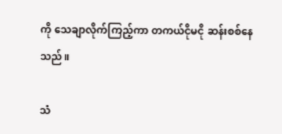ကို သေချာလိုက်ကြည့်ကာ တကယ်ငိုမငို ဆန်းစစ်နေသည်။

သံ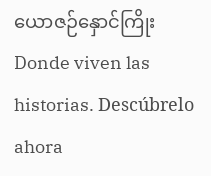ယောဇဉ်နှောင်ကြိုးDonde viven las historias. Descúbrelo ahora